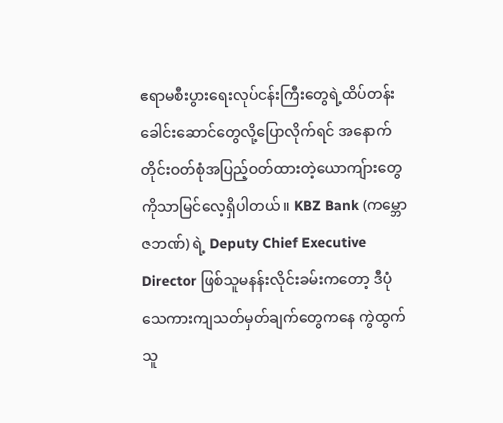ဧရာမစီးပွားရေးလုပ်ငန်းကြီးတွေရဲ့ထိပ်တန်းခေါင်းဆောင်တွေလို့ပြောလိုက်ရင် အနောက်တိုင်းဝတ်စုံအပြည့်ဝတ်ထားတဲ့ယောကျ်ားတွေကိုသာမြင်လေ့ရှိပါတယ်။ KBZ Bank (ကမ္ဘောဇဘဏ်) ရဲ့ Deputy Chief Executive Director ဖြစ်သူမနန်းလိုင်းခမ်းကတော့ ဒီပုံသေကားကျသတ်မှတ်ချက်တွေကနေ ကွဲထွက်သူ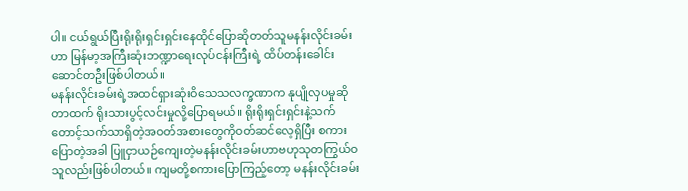ပါ။ ငယ်ရွယ်ပြီးရိုးရိုးရှင်းရှင်းနေထိုင်ပြောဆိုတတ်သူမနန်းလိုင်းခမ်းဟာ မြန်မာ့အကြီးဆုံးဘဏ္ဍာရေးလုပ်ငန်းကြီးရဲ့ ထိပ်တန်းခေါင်းဆောင်တဦးဖြစ်ပါတယ်။
မနန်းလိုင်းခမ်းရဲ့အထင်ရှားဆုံးဝိသေသလက္ခဏာက နုပျိုလှပမှုဆိုတာထက် ရိုးသားပွင့်လင်းမှုလို့ပြောရမယ်။ ရိုးရိုးရှင်းရှင်းနဲ့သက်တောင့်သက်သာရှိတဲ့အဝတ်အစားတွေကိုဝတ်ဆင်လေ့ရှိပြီး စကားပြောတဲ့အခါ ပြူငှာယဉ်ကျေးတဲ့မနန်းလိုင်းခမ်းဟာဗဟုသုတကြွယ်ဝသူလည်းဖြစ်ပါတယ်။ ကျမတို့စကားပြောကြည့်တော့ မနန်းလိုင်းခမ်း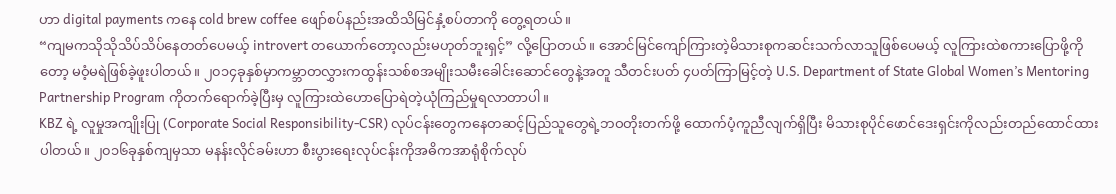ဟာ digital payments ကနေ cold brew coffee ဖျော်စပ်နည်းအထိသိမြင်နှံ့စပ်တာကို တွေ့ရတယ်။
“ကျမကသိုသိုသိပ်သိပ်နေတတ်ပေမယ့် introvert တယောက်တော့လည်းမဟုတ်ဘူးရှင့်” လို့ပြောတယ်။ အောင်မြင်ကျော်ကြားတဲ့မိသားစုကဆင်းသက်လာသူဖြစ်ပေမယ့် လူကြားထဲစကားပြောဖို့ကိုတော့ မဝံ့မရဲဖြစ်ခဲ့ဖူးပါတယ်။ ၂၀၁၄ခုနှစ်မှာကမ္ဘာတလွှားကထွန်းသစ်စအမျိုးသမီးခေါင်းဆောင်တွေနဲ့အတူ သီတင်းပတ် ၄ပတ်ကြာမြင့်တဲ့ U.S. Department of State Global Women’s Mentoring Partnership Program ကိုတက်ရောက်ခဲ့ပြီးမှ လူကြားထဲဟောပြောရဲတဲ့ယုံကြည်မှုရလာတာပါ။
KBZ ရဲ့ လူမှုအကျိုးပြု (Corporate Social Responsibility-CSR) လုပ်ငန်းတွေကနေတဆင့်ပြည်သူတွေရဲ့ဘဝတိုးတက်ဖို့ ထောက်ပံ့ကူညီလျက်ရှိပြီး မိသားစုပိုင်ဖောင်ဒေးရှင်းကိုလည်းတည်ထောင်ထားပါတယ်။ ၂၀၁၆ခုနှစ်ကျမှသာ မနန်းလိုင်ခမ်းဟာ စီးပွားရေးလုပ်ငန်းကိုအဓိကအာရုံစိုက်လုပ်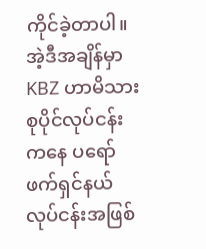ကိုင်ခဲ့တာပါ။ အဲ့ဒီအချိန်မှာ KBZ ဟာမိသားစုပိုင်လုပ်ငန်းကနေ ပရော်ဖက်ရှင်နယ်လုပ်ငန်းအဖြစ်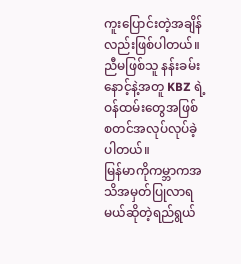ကူးပြောင်းတဲ့အချိန်လည်းဖြစ်ပါတယ်။ ညီမဖြစ်သူ နန်းခမ်းနောင့်နဲ့အတူ KBZ ရဲ့ဝန်ထမ်းတွေအဖြစ်စတင်အလုပ်လုပ်ခဲ့ပါတယ်။
မြန်မာကိုကမ္ဘာကအသိအမှတ်ပြုလာရမယ်ဆိုတဲ့ရည်ရွယ်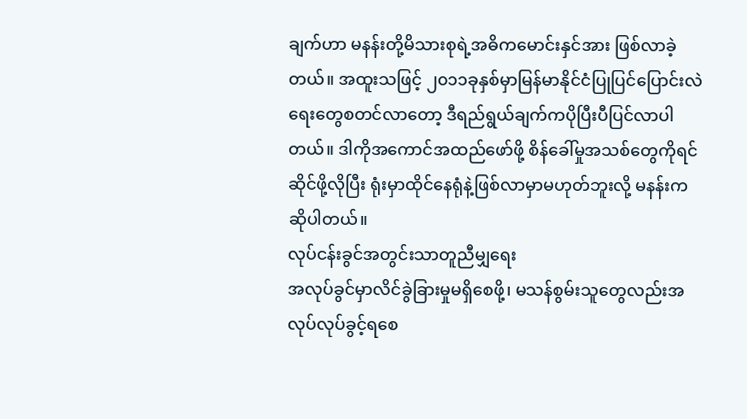ချက်ဟာ မနန်းတို့မိသားစုရဲ့အဓိကမောင်းနှင်အား ဖြစ်လာခဲ့တယ်။ အထူးသဖြင့် ၂၀၁၁ခုနှစ်မှာမြန်မာနိုင်ငံပြုပြင်ပြောင်းလဲရေးတွေစတင်လာတော့ ဒီရည်ရွယ်ချက်ကပိုပြီးပီပြင်လာပါတယ်။ ဒါကိုအကောင်အထည်ဖော်ဖို့ စိန်ခေါ်မှုအသစ်တွေကိုရင်ဆိုင်ဖို့လိုပြီး ရုံးမှာထိုင်နေရုံနဲ့ဖြစ်လာမှာမဟုတ်ဘူးလို့ မနန်းကဆိုပါတယ်။
လုပ်ငန်းခွင်အတွင်းသာတူညီမျှရေး
အလုပ်ခွင်မှာလိင်ခွဲခြားမှုမရှိစေဖို့၊ မသန်စွမ်းသူတွေလည်းအလုပ်လုပ်ခွင့်ရစေ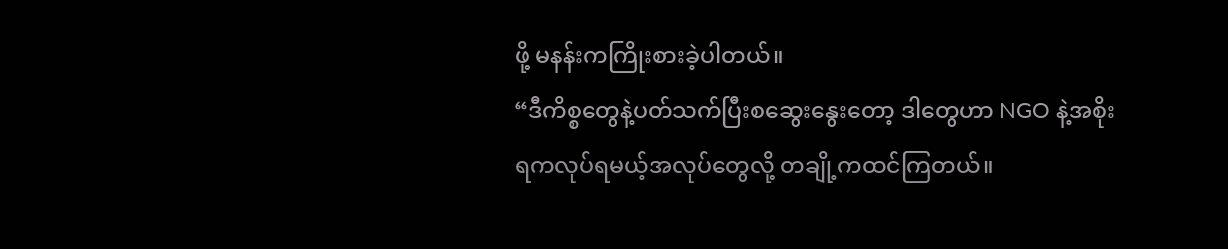ဖို့ မနန်းကကြိုးစားခဲ့ပါတယ်။
“ဒီကိစ္စတွေနဲ့ပတ်သက်ပြီးစဆွေးနွေးတော့ ဒါတွေဟာ NGO နဲ့အစိုးရကလုပ်ရမယ့်အလုပ်တွေလို့ တချို့ကထင်ကြတယ်။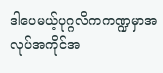ဒါပေမယ့်ပုဂ္ဂလိကကဏ္ဍမှာအလုပ်အကိုင်အ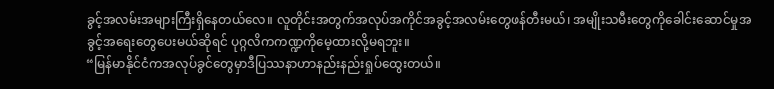ခွင့်အလမ်းအများကြီးရှိနေတယ်လေ။ လူတိုင်းအတွက်အလုပ်အကိုင်အခွင့်အလမ်းတွေဖန်တီးမယ်၊ အမျိုးသမီးတွေကိုခေါင်းဆောင်မှုအခွင့်အရေးတွေပေးမယ်ဆိုရင် ပုဂ္ဂလိကကဏ္ဍကိုမေ့ထားလို့မရဘူး။
“မြန်မာနိုင်ငံကအလုပ်ခွင်တွေမှာဒီပြဿနာဟာနည်းနည်းရှုပ်ထွေးတယ်။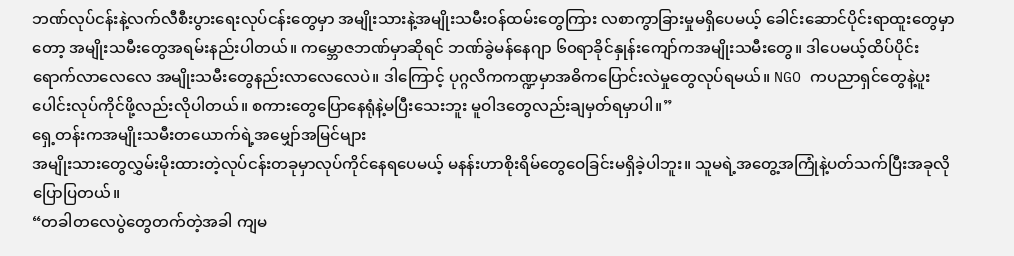ဘဏ်လုပ်ငန်းနဲ့လက်လီစီးပွားရေးလုပ်ငန်းတွေမှာ အမျိုးသားနဲ့အမျိုးသမီးဝန်ထမ်းတွေကြား လစာကွာခြားမှုမရှိပေမယ့် ခေါင်းဆောင်ပိုင်းရာထူးတွေမှာတော့ အမျိုးသမီးတွေအရမ်းနည်းပါတယ်။ ကမ္ဘောဇဘဏ်မှာဆိုရင် ဘဏ်ခွဲမန်နေဂျာ ၆၀ရာခိုင်နှုန်းကျော်ကအမျိုးသမီးတွေ။ ဒါပေမယ့်ထိပ်ပိုင်းရောက်လာလေလေ အမျိုးသမီးတွေနည်းလာလေလေပဲ။ ဒါကြောင့် ပုဂ္ဂလိကကဏ္ဍမှာအဓိကပြောင်းလဲမှုတွေလုပ်ရမယ်။ NGO ကပညာရှင်တွေနဲ့ပူးပေါင်းလုပ်ကိုင်ဖို့လည်းလိုပါတယ်။ စကားတွေပြောနေရုံနဲ့မပြီးသေးဘူး မူဝါဒတွေလည်းချမှတ်ရမှာပါ။”
ရှေ့တန်းကအမျိုးသမီးတယောက်ရဲ့အမျှော်အမြင်များ
အမျိုးသားတွေလွှမ်းမိုးထားတဲ့လုပ်ငန်းတခုမှာလုပ်ကိုင်နေရပေမယ့် မနန်းဟာစိုးရိမ်တွေဝေခြင်းမရှိခဲ့ပါဘူး။ သူမရဲ့အတွေ့အကြုံနဲ့ပတ်သက်ပြီးအခုလိုပြောပြတယ်။
“တခါတလေပွဲတွေတက်တဲ့အခါ ကျမ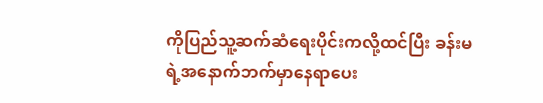ကိုပြည်သူ့ဆက်ဆံရေးပိုင်းကလို့ထင်ပြီး ခန်းမရဲ့အနောက်ဘက်မှာနေရာပေး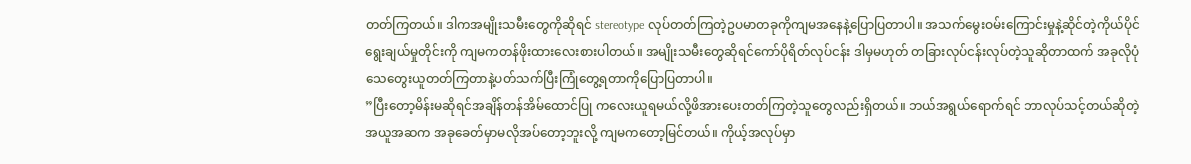တတ်ကြတယ်။ ဒါကအမျိုးသမီးတွေကိုဆိုရင် stereotype လုပ်တတ်ကြတဲ့ဥပမာတခုကိုကျမအနေနဲ့ပြောပြတာပါ။ အသက်မွေးဝမ်းကြောင်းမှုနဲ့ဆိုင်တဲ့ကိုယ်ပိုင်ရွေးချယ်မှုတိုင်းကို ကျမကတန်ဖိုးထားလေးစားပါတယ်။ အမျိုးသမီးတွေဆိုရင်ကော်ပိုရိတ်လုပ်ငန်း ဒါမှမဟုတ် တခြားလုပ်ငန်းလုပ်တဲ့သူဆိုတာထက် အခုလိုပုံသေတွေးယူတတ်ကြတာနဲ့ပတ်သက်ပြီးကြုံတွေ့ရတာကိုပြောပြတာပါ။
”ပြီးတော့မိန်းမဆိုရင်အချိန်တန်အိမ်ထောင်ပြု ကလေးယူရမယ်လို့ဖိအားပေးတတ်ကြတဲ့သူတွေလည်းရှိတယ်။ ဘယ်အရွယ်ရောက်ရင် ဘာလုပ်သင့်တယ်ဆိုတဲ့အယူအဆက အခုခေတ်မှာမလိုအပ်တော့ဘူးလို့ ကျမကတော့မြင်တယ်။ ကိုယ့်အလုပ်မှာ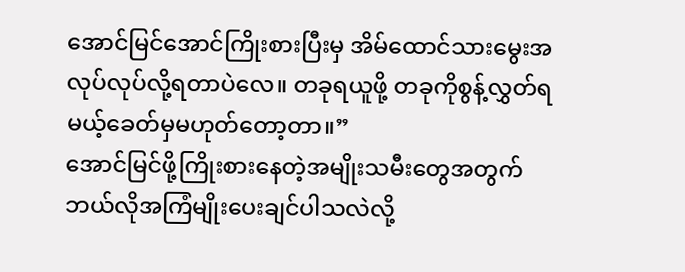အောင်မြင်အောင်ကြိုးစားပြီးမှ အိမ်ထောင်သားမွေးအလုပ်လုပ်လို့ရတာပဲလေ။ တခုရယူဖို့ တခုကိုစွန့်လွှတ်ရမယ့်ခေတ်မှမဟုတ်တော့တာ။”
အောင်မြင်ဖို့ကြိုးစားနေတဲ့အမျိုးသမီးတွေအတွက်ဘယ်လိုအကြံမျိုးပေးချင်ပါသလဲလို့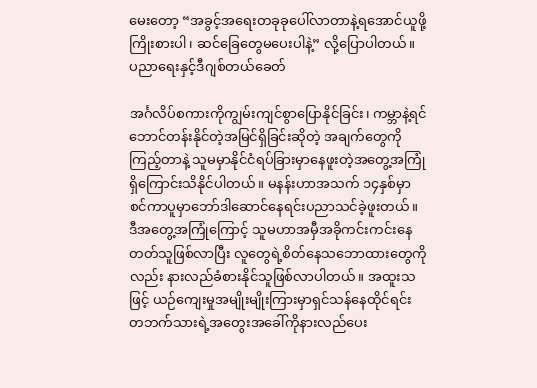မေးတော့ “အခွင့်အရေးတခုခုပေါ်လာတာနဲ့ရအောင်ယူဖို့ကြိုးစားပါ၊ ဆင်ခြေတွေမပေးပါနဲ့” လို့ပြောပါတယ်။
ပညာရေးနှင့်ဒီဂျစ်တယ်ခေတ်

အင်္ဂလိပ်စကားကိုကျွမ်းကျင်စွာပြောနိုင်ခြင်း၊ ကမ္ဘာနဲ့ရင်ဘောင်တန်းနိုင်တဲ့အမြင်ရှိခြင်းဆိုတဲ့ အချက်တွေကိုကြည့်တာနဲ့ သူမမှာနိုင်ငံရပ်ခြားမှာနေဖူးတဲ့အတွေ့အကြုံရှိကြောင်းသိနိုင်ပါတယ်။ မနန်းဟာအသက် ၁၄နှစ်မှာ စင်ကာပူမှာဘော်ဒါဆောင်နေရင်းပညာသင်ခဲ့ဖူးတယ်။ ဒီအတွေ့အကြုံကြောင့် သူမဟာအမှီအခိုကင်းကင်းနေတတ်သူဖြစ်လာပြီး လူတွေရဲ့စိတ်နေသဘောထားတွေကိုလည်း နားလည်ခံစားနိုင်သူဖြစ်လာပါတယ်။ အထူးသဖြင့် ယဉ်ကျေးမှုအမျိုးမျိုးကြားမှာရှင်သန်နေထိုင်ရင်း တဘက်သားရဲ့အတွေးအခေါ်ကိုနားလည်ပေး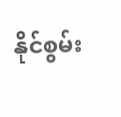နိုင်စွမ်း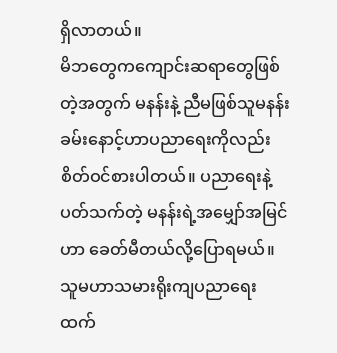ရှိလာတယ်။
မိဘတွေကကျောင်းဆရာတွေဖြစ်တဲ့အတွက် မနန်းနဲ့ ညီမဖြစ်သူမနန်းခမ်းနောင့်ဟာပညာရေးကိုလည်းစိတ်ဝင်စားပါတယ်။ ပညာရေးနဲ့ပတ်သက်တဲ့ မနန်းရဲ့အမျှော်အမြင်ဟာ ခေတ်မီတယ်လို့ပြောရမယ်။ သူမဟာသမားရိုးကျပညာရေးထက်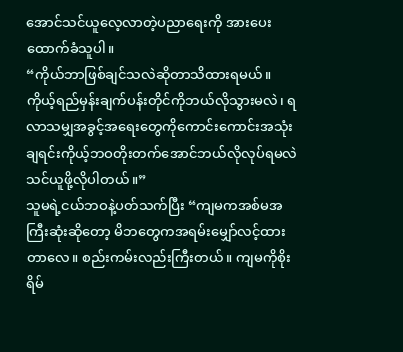အောင်သင်ယူလေ့လာတဲ့ပညာရေးကို အားပေးထောက်ခံသူပါ။
“ကိုယ်ဘာဖြစ်ချင်သလဲဆိုတာသိထားရမယ်။ ကိုယ့်ရည်မှန်းချက်ပန်းတိုင်ကိုဘယ်လိုသွားမလဲ၊ ရလာသမျှအခွင့်အရေးတွေကိုကောင်းကောင်းအသုံးချရင်းကိုယ့်ဘဝတိုးတက်အောင်ဘယ်လိုလုပ်ရမလဲ သင်ယူဖို့လိုပါတယ်။”
သူမရဲ့ငယ်ဘဝနဲ့ပတ်သက်ပြီး “ကျမကအစ်မအကြီးဆုံးဆိုတော့ မိဘတွေကအရမ်းမျှော်လင့်ထားတာလေ။ စည်းကမ်းလည်းကြီးတယ်။ ကျမကိုစိုးရိမ်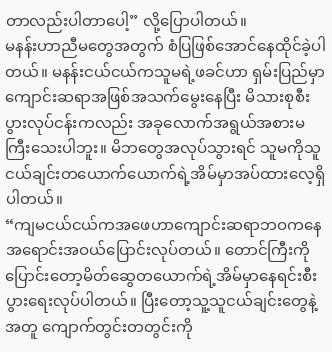တာလည်းပါတာပေါ့” လို့ပြောပါတယ်။
မနန်းဟာညီမတွေအတွက် စံပြဖြစ်အောင်နေထိုင်ခဲ့ပါတယ်။ မနန်းငယ်ငယ်ကသူမရဲ့ဖခင်ဟာ ရှမ်းပြည်မှာကျောင်းဆရာအဖြစ်အသက်မွေးနေပြီး မိသားစုစီးပွားလုပ်ငန်းကလည်း အခုလောက်အရွယ်အစားမကြီးသေးပါဘူး။ မိဘတွေအလုပ်သွားရင် သူမကိုသူငယ်ချင်းတယောက်ယောက်ရဲ့အိမ်မှာအပ်ထားလေ့ရှိပါတယ်။
“ကျမငယ်ငယ်ကအဖေဟာကျောင်းဆရာဘဝကနေ အရောင်းအဝယ်ပြောင်းလုပ်တယ်။ တောင်ကြီးကိုပြောင်းတော့မိတ်ဆွေတယောက်ရဲ့အိမ်မှာနေရင်းစီးပွားရေးလုပ်ပါတယ်။ ပြီးတော့သူ့သူငယ်ချင်းတွေနဲ့အတူ ကျောက်တွင်းတတွင်းကို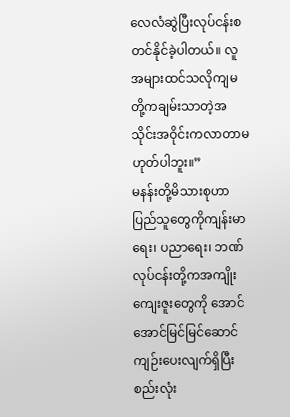လေလံဆွဲပြီးလုပ်ငန်းစတင်နိုင်ခဲ့ပါတယ်။ လူအများထင်သလိုကျမတို့ကချမ်းသာတဲ့အသိုင်းအဝိုင်းကလာတာမဟုတ်ပါဘူး။”
မနန်းတို့မိသားစုဟာပြည်သူတွေကိုကျန်းမာရေး၊ ပညာရေး၊ ဘဏ်လုပ်ငန်းတို့ကအကျိုးကျေးဇူးတွေကို အောင်အောင်မြင်မြင်ဆောင်ကျဉ်းပေးလျက်ရှိပြီး စည်းလုံး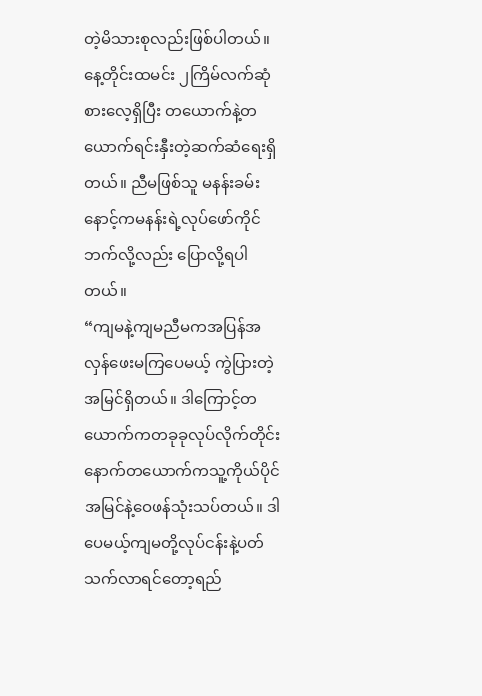တဲ့မိသားစုလည်းဖြစ်ပါတယ်။ နေ့တိုင်းထမင်း ၂ကြိမ်လက်ဆုံစားလေ့ရှိပြီး တယောက်နဲ့တယောက်ရင်းနှီးတဲ့ဆက်ဆံရေးရှိတယ်။ ညီမဖြစ်သူ မနန်းခမ်းနောင့်ကမနန်းရဲ့လုပ်ဖော်ကိုင်ဘက်လို့လည်း ပြောလို့ရပါတယ်။
“ကျမနဲ့ကျမညီမကအပြန်အလှန်ဖေးမကြပေမယ့် ကွဲပြားတဲ့အမြင်ရှိတယ်။ ဒါကြောင့်တယောက်ကတခုခုလုပ်လိုက်တိုင်း နောက်တယောက်ကသူ့ကိုယ်ပိုင်အမြင်နဲ့ဝေဖန်သုံးသပ်တယ်။ ဒါပေမယ့်ကျမတို့လုပ်ငန်းနဲ့ပတ်သက်လာရင်တော့ရည်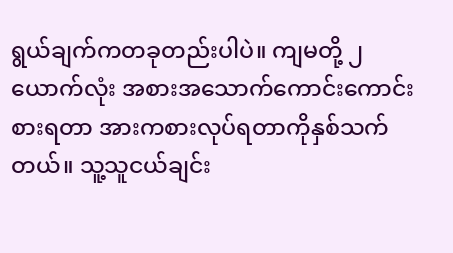ရွယ်ချက်ကတခုတည်းပါပဲ။ ကျမတို့ ၂ယောက်လုံး အစားအသောက်ကောင်းကောင်းစားရတာ အားကစားလုပ်ရတာကိုနှစ်သက်တယ်။ သူ့သူငယ်ချင်း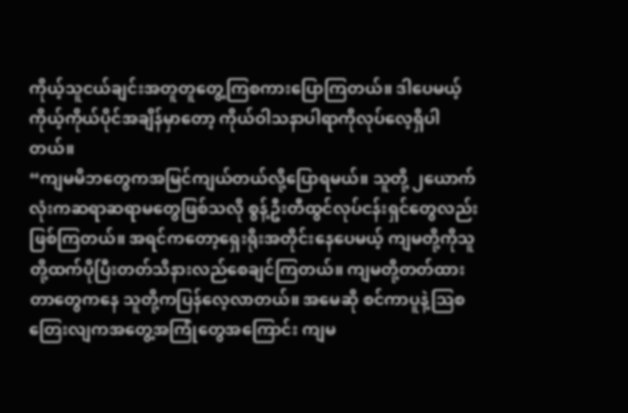ကိုယ့်သူငယ်ချင်းအတူတူတွေ့ကြစကားပြောကြတယ်။ ဒါပေမယ့် ကိုယ့်ကိုယ်ပိုင်အချိန်မှာတော့ ကိုယ်ဝါသနာပါရာကိုလုပ်လေ့ရှိပါတယ်။
“ကျမမိဘတွေကအမြင်ကျယ်တယ်လို့ပြောရမယ်။ သူတို့ ၂ယောက်လုံးကဆရာဆရာမတွေဖြစ်သလို စွန့်ဦးတီထွင်လုပ်ငန်းရှင်တွေလည်းဖြစ်ကြတယ်။ အရင်ကတော့ရှေးရိုးအတိုင်းနေပေမယ့် ကျမတို့ကိုသူတို့ထက်ပိုပြီးတတ်သိနားလည်စေချင်ကြတယ်။ ကျမတို့တတ်ထားတာတွေကနေ သူတို့ကပြန်လေ့လာတယ်။ အမေဆို စင်ကာပူနဲ့သြစတြေးလျကအတွေ့အကြုံတွေအကြောင်း ကျမ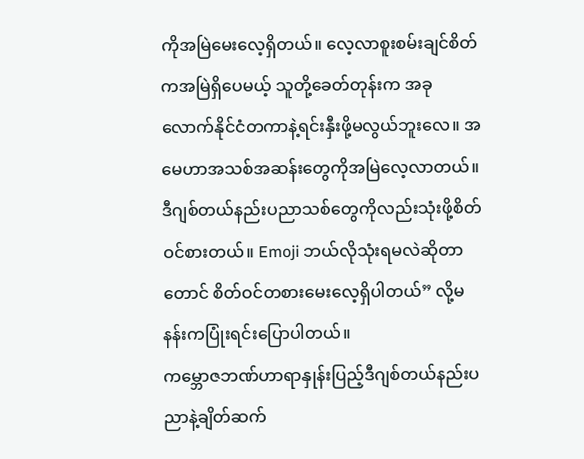ကိုအမြဲမေးလေ့ရှိတယ်။ လေ့လာစူးစမ်းချင်စိတ်ကအမြဲရှိပေမယ့် သူတို့ခေတ်တုန်းက အခုလောက်နိုင်ငံတကာနဲ့ရင်းနှီးဖို့မလွယ်ဘူးလေ။ အမေဟာအသစ်အဆန်းတွေကိုအမြဲလေ့လာတယ်။ ဒီဂျစ်တယ်နည်းပညာသစ်တွေကိုလည်းသုံးဖို့စိတ်ဝင်စားတယ်။ Emoji ဘယ်လိုသုံးရမလဲဆိုတာတောင် စိတ်ဝင်တစားမေးလေ့ရှိပါတယ်” လို့မနန်းကပြုံးရင်းပြောပါတယ်။
ကမ္ဘောဇဘဏ်ဟာရာနှုန်းပြည့်ဒီဂျစ်တယ်နည်းပညာနဲ့ချိတ်ဆက်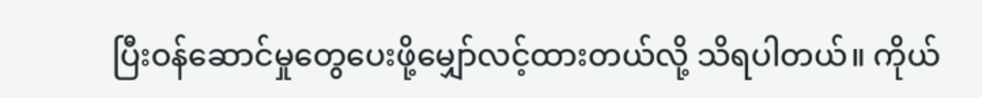ပြီးဝန်ဆောင်မှုတွေပေးဖို့မျှော်လင့်ထားတယ်လို့ သိရပါတယ်။ ကိုယ်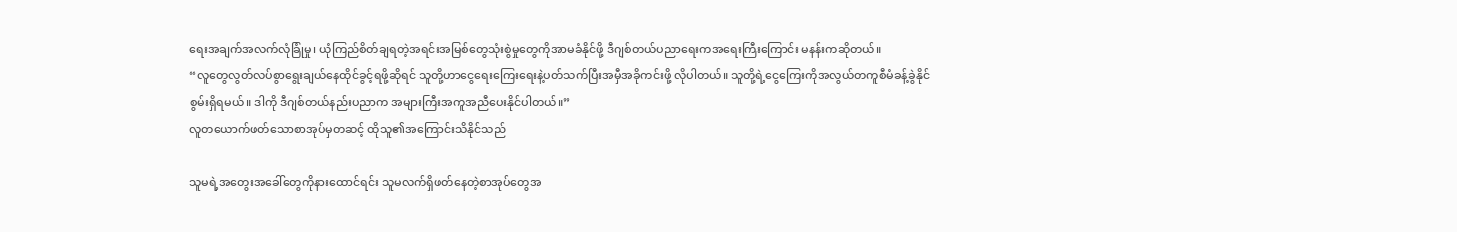ရေးအချက်အလက်လုံခြုံမှု၊ ယုံကြည်စိတ်ချရတဲ့အရင်းအမြစ်တွေသုံးစွဲမှုတွေကိုအာမခံနိုင်ဖို့ ဒီဂျစ်တယ်ပညာရေးကအရေးကြီးကြောင်း မနန်းကဆိုတယ်။
“လူတွေလွတ်လပ်စွာရွေးချယ်နေထိုင်ခွင့်ရဖို့ဆိုရင် သူတို့ဟာငွေရေးကြေးရေးနဲ့ပတ်သက်ပြီးအမှီအခိုကင်းဖို့ လိုပါတယ်။ သူတို့ရဲ့ငွေကြေးကိုအလွယ်တကူစီမံခန့်ခွဲနိုင်စွမ်းရှိရမယ်။ ဒါကို ဒီဂျစ်တယ်နည်းပညာက အများကြီးအကူအညီပေးနိုင်ပါတယ်။”
လူတယောက်ဖတ်သောစာအုပ်မှတဆင့် ထိုသူ၏အကြောင်းသိနိုင်သည်

သူမရဲ့အတွေးအခေါ်တွေကိုနားထောင်ရင်း သူမလက်ရှိဖတ်နေတဲ့စာအုပ်တွေအ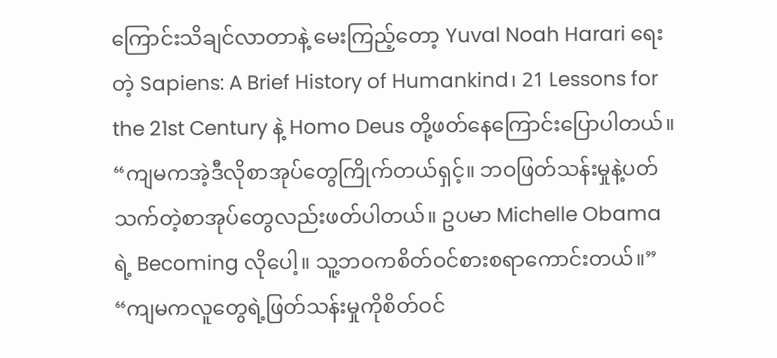ကြောင်းသိချင်လာတာနဲ့ မေးကြည့်တော့ Yuval Noah Harari ရေးတဲ့ Sapiens: A Brief History of Humankind၊ 21 Lessons for the 21st Century နဲ့ Homo Deus တို့ဖတ်နေကြောင်းပြောပါတယ်။
“ကျမကအဲ့ဒီလိုစာအုပ်တွေကြိုက်တယ်ရှင့်။ ဘဝဖြတ်သန်းမှုနဲ့ပတ်သက်တဲ့စာအုပ်တွေလည်းဖတ်ပါတယ်။ ဥပမာ Michelle Obama ရဲ့ Becoming လိုပေါ့။ သူ့ဘဝကစိတ်ဝင်စားစရာကောင်းတယ်။”
“ကျမကလူတွေရဲ့ဖြတ်သန်းမှုကိုစိတ်ဝင်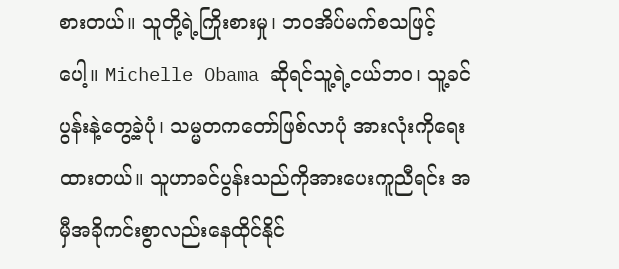စားတယ်။ သူတို့ရဲ့ကြိုးစားမှု၊ ဘဝအိပ်မက်စသဖြင့်ပေါ့။ Michelle Obama ဆိုရင်သူ့ရဲ့ငယ်ဘဝ၊ သူ့ခင်ပွန်းနဲ့တွေ့ခဲ့ပုံ၊ သမ္မတကတော်ဖြစ်လာပုံ အားလုံးကိုရေးထားတယ်။ သူဟာခင်ပွန်းသည်ကိုအားပေးကူညီရင်း အမှီအခိုကင်းစွာလည်းနေထိုင်နိုင်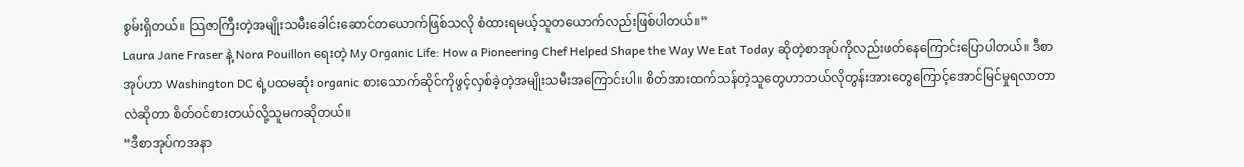စွမ်းရှိတယ်။ သြဇာကြီးတဲ့အမျိုးသမီးခေါင်းဆောင်တယောက်ဖြစ်သလို စံထားရမယ့်သူတယောက်လည်းဖြစ်ပါတယ်။”
Laura Jane Fraser နဲ့ Nora Pouillon ရေးတဲ့ My Organic Life: How a Pioneering Chef Helped Shape the Way We Eat Today ဆိုတဲ့စာအုပ်ကိုလည်းဖတ်နေကြောင်းပြောပါတယ်။ ဒီစာအုပ်ဟာ Washington DC ရဲ့ပထမဆုံး organic စားသောက်ဆိုင်ကိုဖွင့်လှစ်ခဲ့တဲ့အမျိုးသမီးအကြောင်းပါ။ စိတ်အားထက်သန်တဲ့သူတွေဟာဘယ်လိုတွန်းအားတွေကြောင့်အောင်မြင်မှုရလာတာလဲဆိုတာ စိတ်ဝင်စားတယ်လို့သူမကဆိုတယ်။
“ဒီစာအုပ်ကအနာ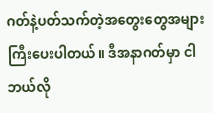ဂတ်နဲ့ပတ်သက်တဲ့အတွေးတွေအများကြီးပေးပါတယ်။ ဒီအနာဂတ်မှာ ငါဘယ်လို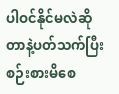ပါဝင်နိုင်မလဲဆိုတာနဲ့ပတ်သက်ပြီး စဉ်းစားမိစေ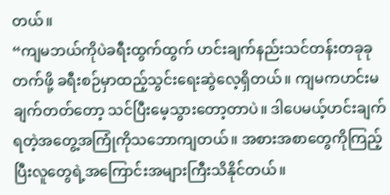တယ်။
“ကျမဘယ်ကိုပဲခရီးထွက်ထွက် ဟင်းချက်နည်းသင်တန်းတခုခုတက်ဖို့ ခရီးစဉ်မှာထည့်သွင်းရေးဆွဲလေ့ရှိတယ်။ ကျမကဟင်းမချက်တတ်တော့ သင်ပြီးမေ့သွားတော့တာပဲ။ ဒါပေမယ့်ဟင်းချက်ရတဲ့အတွေ့အကြုံကိုသဘောကျတယ်။ အစားအစာတွေကိုကြည့်ပြီးလူတွေရဲ့အကြောင်းအများကြီးသိနိုင်တယ်။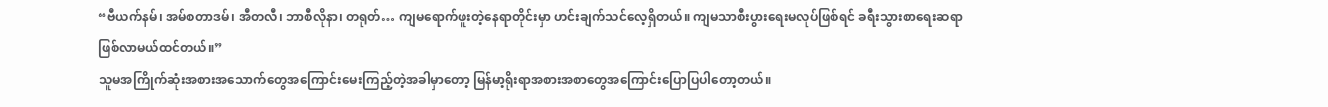“ဗီယက်နမ်၊ အမ်စတာဒမ်၊ အီတလီ၊ ဘာစီလိုနာ၊ တရုတ်… ကျမရောက်ဖူးတဲ့နေရာတိုင်းမှာ ဟင်းချက်သင်လေ့ရှိတယ်။ ကျမသာစီးပွားရေးမလုပ်ဖြစ်ရင် ခရီးသွားစာရေးဆရာဖြစ်လာမယ်ထင်တယ်။”
သူမအကြိုက်ဆုံးအစားအသောက်တွေအကြောင်းမေးကြည့်တဲ့အခါမှာတော့ မြန်မာ့ရိုးရာအစားအစာတွေအကြောင်းပြောပြပါတော့တယ်။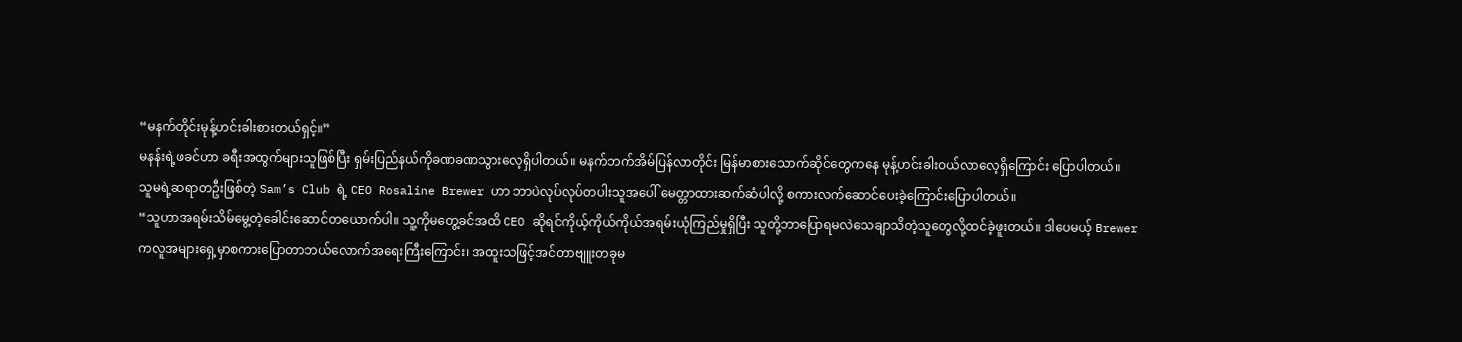“မနက်တိုင်းမုန့်ဟင်းခါးစားတယ်ရှင့်။”
မနန်းရဲ့ဖခင်ဟာ ခရီးအထွက်များသူဖြစ်ပြီး ရှမ်းပြည်နယ်ကိုခဏခဏသွားလေ့ရှိပါတယ်။ မနက်ဘက်အိမ်ပြန်လာတိုင်း မြန်မာစားသောက်ဆိုင်တွေကနေ မုန့်ဟင်းခါးဝယ်လာလေ့ရှိကြောင်း ပြောပါတယ်။
သူမရဲ့ဆရာတဦးဖြစ်တဲ့ Sam’s Club ရဲ့ CEO Rosaline Brewer ဟာ ဘာပဲလုပ်လုပ်တပါးသူအပေါ် မေတ္တာထားဆက်ဆံပါလို့ စကားလက်ဆောင်ပေးခဲ့ကြောင်းပြောပါတယ်။
“သူဟာအရမ်းသိမ်မွေ့တဲ့ခေါင်းဆောင်တယောက်ပါ။ သူ့ကိုမတွေ့ခင်အထိ CEO ဆိုရင်ကိုယ့်ကိုယ်ကိုယ်အရမ်းယုံကြည်မှုရှိပြီး သူတို့ဘာပြောရမလဲသေချာသိတဲ့သူတွေလို့ထင်ခဲ့ဖူးတယ်။ ဒါပေမယ့် Brewer ကလူအများရှေ့မှာစကားပြောတာဘယ်လောက်အရေးကြီးကြောင်း၊ အထူးသဖြင့်အင်တာဗျူးတခုမ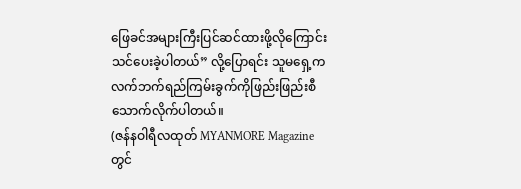ဖြေခင်အများကြီးပြင်ဆင်ထားဖို့လိုကြောင်း သင်ပေးခဲ့ပါတယ်” လို့ပြောရင်း သူမရှေ့က လက်ဘက်ရည်ကြမ်းခွက်ကိုဖြည်းဖြည်းစီသောက်လိုက်ပါတယ်။
(ဇန်နဝါရီလထုတ် MYANMORE Magazine တွင်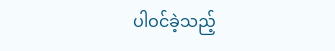ပါဝင်ခဲ့သည့်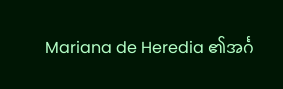Mariana de Heredia ၏အင်္ဂ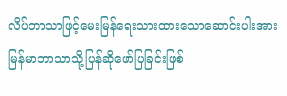လိပ်ဘာသာဖြင့်မေးမြန်ရေးသားထားသောဆောင်းပါးအား မြန်မာဘာသာသို့ပြန်ဆိုဖော်ပြခြင်းဖြစ်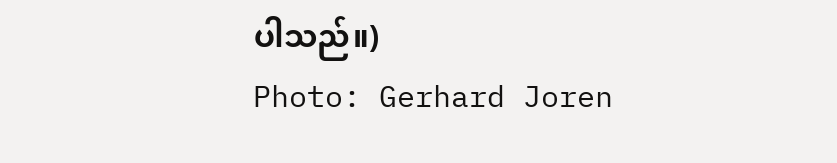ပါသည်။)
Photo: Gerhard Joren